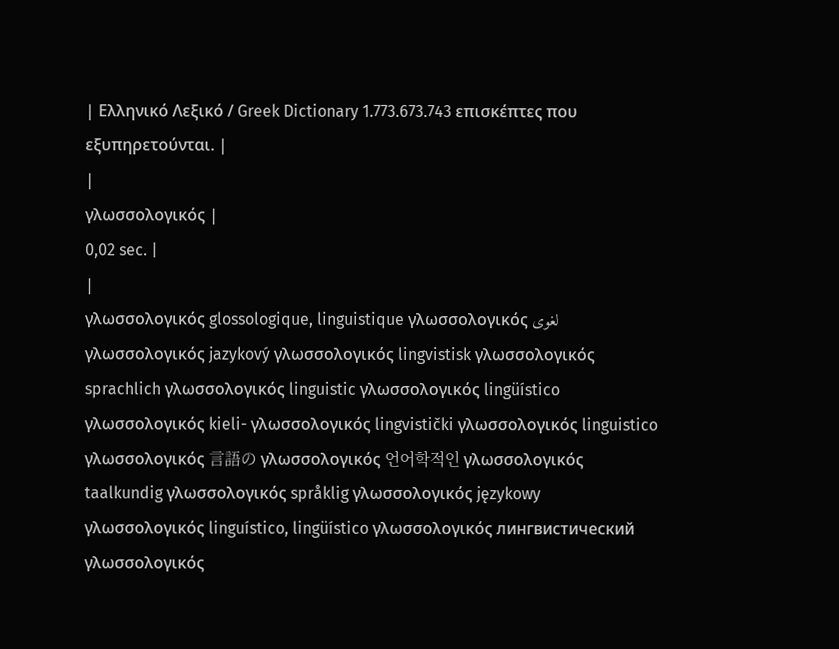| Ελληνικό Λεξικό / Greek Dictionary 1.773.673.743 επισκέπτες που εξυπηρετούνται. |
|
γλωσσολογικός |
0,02 sec. |
|
γλωσσολογικός glossologique, linguistique γλωσσολογικός لغوى γλωσσολογικός jazykový γλωσσολογικός lingvistisk γλωσσολογικός sprachlich γλωσσολογικός linguistic γλωσσολογικός lingüístico γλωσσολογικός kieli- γλωσσολογικός lingvistički γλωσσολογικός linguistico γλωσσολογικός 言語の γλωσσολογικός 언어학적인 γλωσσολογικός taalkundig γλωσσολογικός språklig γλωσσολογικός językowy γλωσσολογικός linguístico, lingüístico γλωσσολογικός лингвистический γλωσσολογικός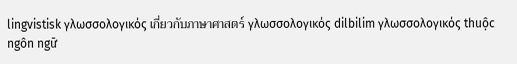lingvistisk γλωσσολογικός เกี่ยวกับภาษาศาสตร์ γλωσσολογικός dilbilim γλωσσολογικός thuộc ngôn ngữ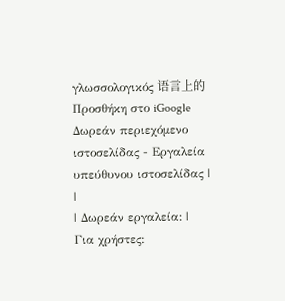γλωσσολογικός 语言上的 Προσθήκη στο iGoogle Δωρεάν περιεχόμενο ιστοσελίδας - Εργαλεία υπεύθυνου ιστοσελίδας |
|
| Δωρεάν εργαλεία: |
Για χρήστες: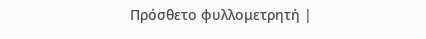Πρόσθετο φυλλομετρητή |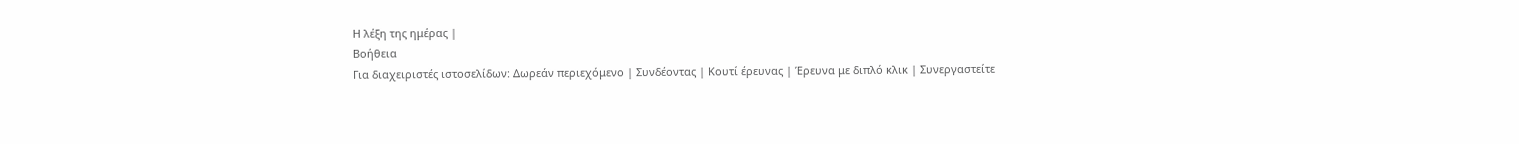Η λέξη της ημέρας |
Βοήθεια
Για διαχειριστές ιστοσελίδων: Δωρεάν περιεχόμενο | Συνδέοντας | Κουτί έρευνας | Έρευνα με διπλό κλικ | Συνεργαστείτε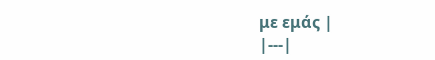με εμάς |
|---|